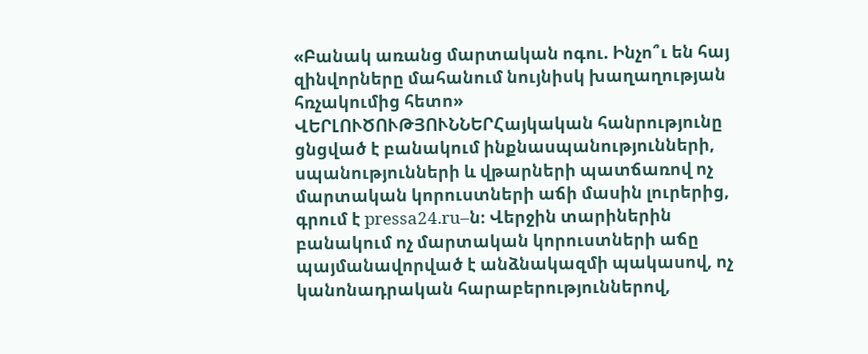«Բանակ առանց մարտական ոգու. Ինչո՞ւ են հայ զինվորները մահանում նույնիսկ խաղաղության հռչակումից հետո»
ՎԵՐԼՈՒԾՈՒԹՅՈՒՆՆԵՐՀայկական հանրությունը ցնցված է բանակում ինքնասպանությունների, սպանությունների և վթարների պատճառով ոչ մարտական կորուստների աճի մասին լուրերից, գրում է pressa24.ru–ն։ Վերջին տարիներին բանակում ոչ մարտական կորուստների աճը պայմանավորված է անձնակազմի պակասով, ոչ կանոնադրական հարաբերություններով,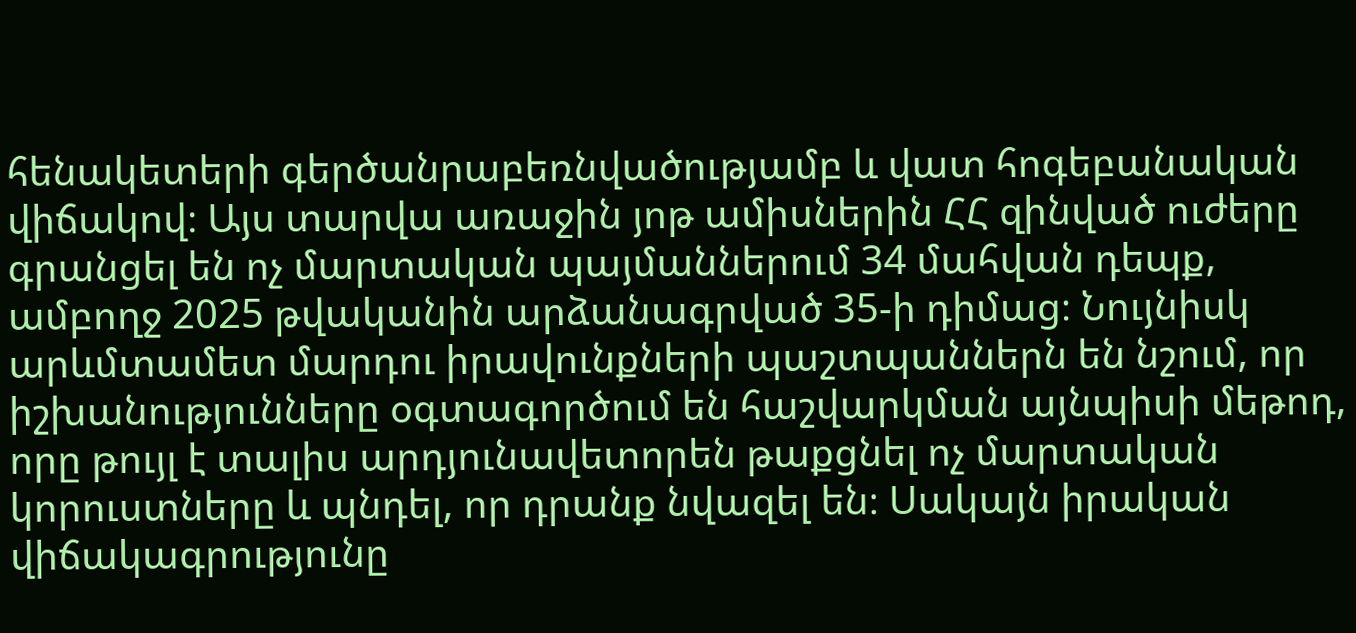հենակետերի գերծանրաբեռնվածությամբ և վատ հոգեբանական վիճակով։ Այս տարվա առաջին յոթ ամիսներին ՀՀ զինված ուժերը գրանցել են ոչ մարտական պայմաններում 34 մահվան դեպք, ամբողջ 2025 թվականին արձանագրված 35-ի դիմաց։ Նույնիսկ արևմտամետ մարդու իրավունքների պաշտպաններն են նշում, որ իշխանությունները օգտագործում են հաշվարկման այնպիսի մեթոդ, որը թույլ է տալիս արդյունավետորեն թաքցնել ոչ մարտական կորուստները և պնդել, որ դրանք նվազել են։ Սակայն իրական վիճակագրությունը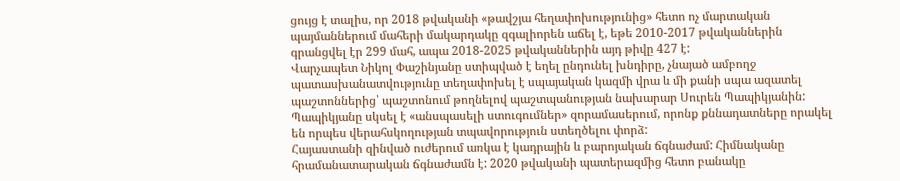ցույց է տալիս, որ 2018 թվականի «թավշյա հեղափոխությունից» հետո ոչ մարտական պայմաններում մահերի մակարդակը զգալիորեն աճել է, եթե 2010-2017 թվականներին գրանցվել էր 299 մահ, ապա 2018-2025 թվականներին այդ թիվը 427 է:
Վարչապետ Նիկոլ Փաշինյանը ստիպված է եղել ընդունել խնդիրը, չնայած ամբողջ պատասխանատվությունը տեղափոխել է սպայական կազմի վրա և մի քանի սպա ազատել պաշտոններից՝ պաշտոնում թողնելով պաշտպանության նախարար Սուրեն Պապիկյանին: Պապիկյանը սկսել է «անսպասելի ստուգումներ» զորամասերում, որոնք քննադատները որակել են որպես վերահսկողության տպավորություն ստեղծելու փորձ:
Հայաստանի զինված ուժերում առկա է կադրային և բարոյական ճգնաժամ: Հիմնականը հրամանատարական ճգնաժամն է: 2020 թվականի պատերազմից հետո բանակը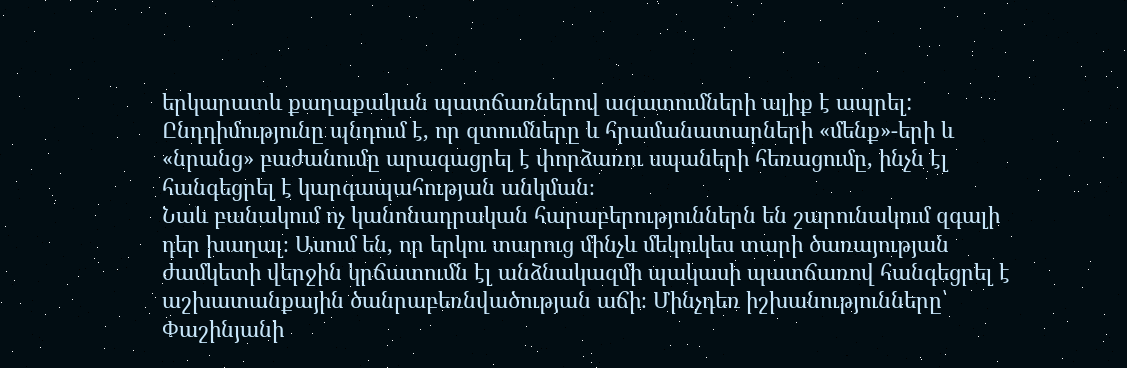երկարատև քաղաքական պատճառներով ազատումների ալիք է ապրել: Ընդդիմությունը պնդում է, որ զտումները և հրամանատարների «մենք»-երի և «նրանց» բաժանումը արագացրել է փորձառու սպաների հեռացումը, ինչն էլ հանգեցրել է կարգապահության անկման։
Նաև բանակում ոչ կանոնադրական հարաբերություններն են շարունակում զգալի դեր խաղալ։ Ասում են, որ երկու տարուց մինչև մեկուկես տարի ծառայության ժամկետի վերջին կրճատումն էլ անձնակազմի պակասի պատճառով հանգեցրել է աշխատանքային ծանրաբեռնվածության աճի։ Մինչդեռ իշխանությունները՝ Փաշինյանի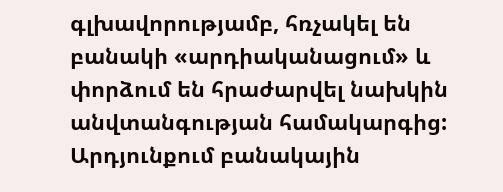գլխավորությամբ, հռչակել են բանակի «արդիականացում» և փորձում են հրաժարվել նախկին անվտանգության համակարգից: Արդյունքում բանակային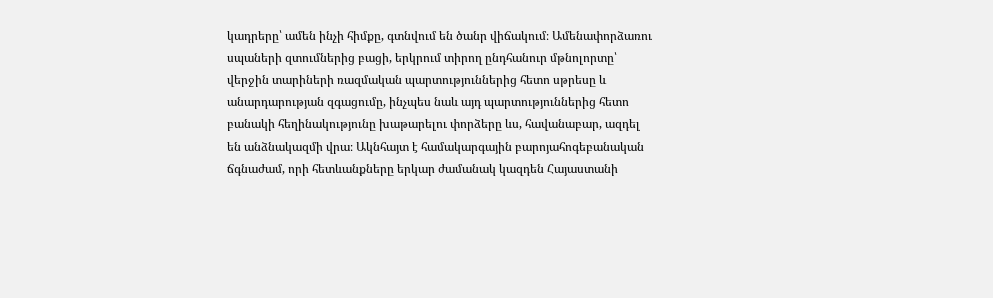կադրերը՝ ամեն ինչի հիմքը, գտնվում են ծանր վիճակում։ Ամենափորձառու սպաների զտումներից բացի, երկրում տիրող ընդհանուր մթնոլորտը՝ վերջին տարիների ռազմական պարտություններից հետո սթրեսը և անարդարության զգացումը, ինչպես նաև այդ պարտություններից հետո բանակի հեղինակությունը խաթարելու փորձերը ևս, հավանաբար, ազդել են անձնակազմի վրա։ Ակնհայտ է համակարգային բարոյահոգեբանական ճգնաժամ, որի հետևանքները երկար ժամանակ կազդեն Հայաստանի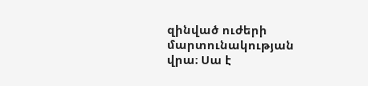զինված ուժերի մարտունակության վրա։ Սա է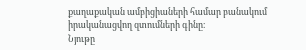քաղաքական ամբիցիաների համար բանակում իրականացվող զտումների գինը։
Նյութը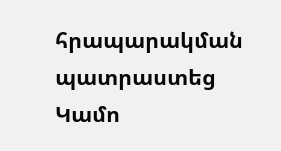հրապարակման պատրաստեց Կամո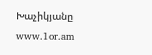Խաչիկյանը
www.1or.am